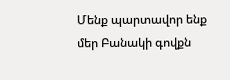Մենք պարտավոր ենք մեր Բանակի գովքն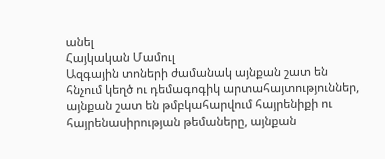անել
Հայկական Մամուլ
Ազգային տոների ժամանակ այնքան շատ են հնչում կեղծ ու դեմագոգիկ արտահայտություններ, այնքան շատ են թմբկահարվում հայրենիքի ու հայրենասիրության թեմաները, այնքան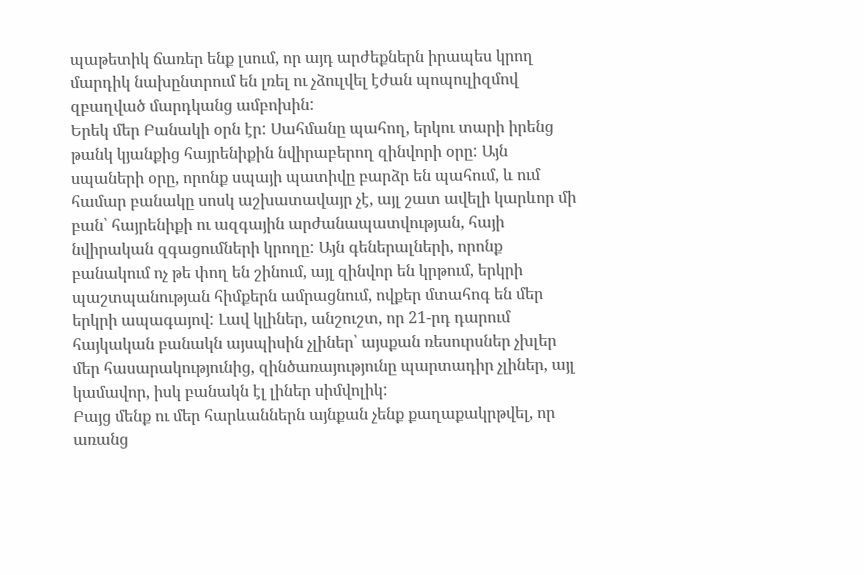պաթետիկ ճառեր ենք լսում, որ այդ արժեքներն իրապես կրող մարդիկ նախընտրում են լռել ու չձուլվել էժան պոպուլիզմով զբաղված մարդկանց ամբոխին:
Երեկ մեր Բանակի օրն էր: Սահմանը պահող, երկու տարի իրենց թանկ կյանքից հայրենիքին նվիրաբերող զինվորի օրը: Այն սպաների օրը, որոնք սպայի պատիվը բարձր են պահում, և ում համար բանակը սոսկ աշխատավայր չէ, այլ շատ ավելի կարևոր մի բան՝ հայրենիքի ու ազգային արժանապատվության, հայի նվիրական զգացումների կրողը: Այն գեներալների, որոնք բանակում ոչ թե փող են շինում, այլ զինվոր են կրթում, երկրի պաշտպանության հիմքերն ամրացնում, ովքեր մտահոգ են մեր երկրի ապագայով: Լավ կլիներ, անշուշտ, որ 21-րդ դարում հայկական բանակն այսպիսին չլիներ՝ այսքան ռեսուրսներ չխլեր մեր հասարակությունից, զինծառայությունը պարտադիր չլիներ, այլ կամավոր, իսկ բանակն էլ լիներ սիմվոլիկ:
Բայց մենք ու մեր հարևաններն այնքան չենք քաղաքակրթվել, որ առանց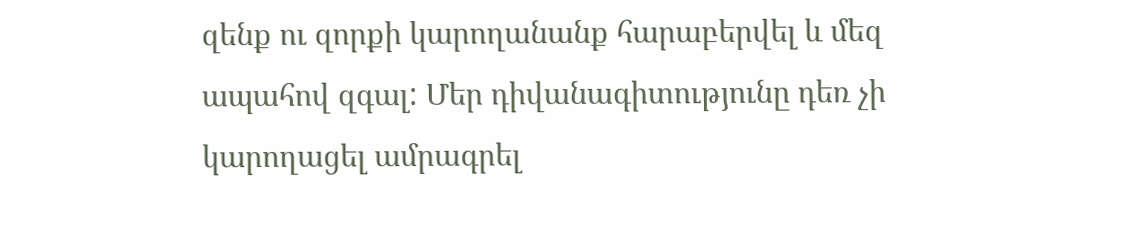զենք ու զորքի կարողանանք հարաբերվել և մեզ ապահով զգալ: Մեր դիվանագիտությունը դեռ չի կարողացել ամրագրել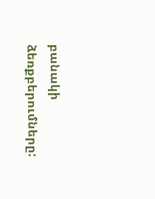բանակի ձեռքբերումները: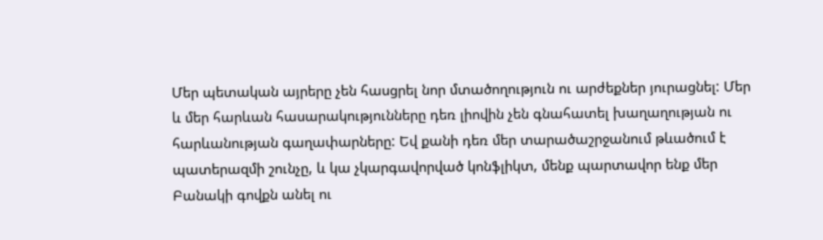Մեր պետական այրերը չեն հասցրել նոր մտածողություն ու արժեքներ յուրացնել: Մեր և մեր հարևան հասարակությունները դեռ լիովին չեն գնահատել խաղաղության ու հարևանության գաղափարները: Եվ քանի դեռ մեր տարածաշրջանում թևածում է պատերազմի շունչը, և կա չկարգավորված կոնֆլիկտ, մենք պարտավոր ենք մեր Բանակի գովքն անել ու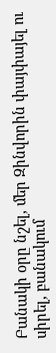Բանակի օրը նշել, մեր Զինվորին փայփայել ու սիրել, բանակում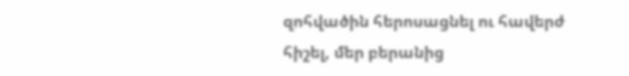զոհվածին հերոսացնել ու հավերժ հիշել, մեր բերանից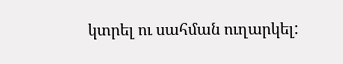կտրել ու սահման ուղարկել: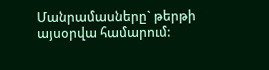Մանրամասները` թերթի այսօրվա համարում: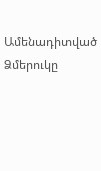Ամենադիտված
Ձմերուկը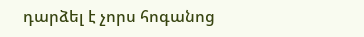դարձել է չորս հոգանոց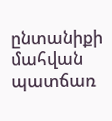ընտանիքի մահվան պատճառ